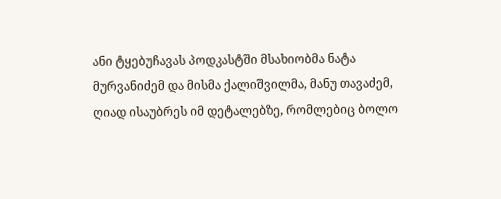ანი ტყებუჩავას პოდკასტში მსახიობმა ნატა მურვანიძემ და მისმა ქალიშვილმა, მანუ თავაძემ, ღიად ისაუბრეს იმ დეტალებზე, რომლებიც ბოლო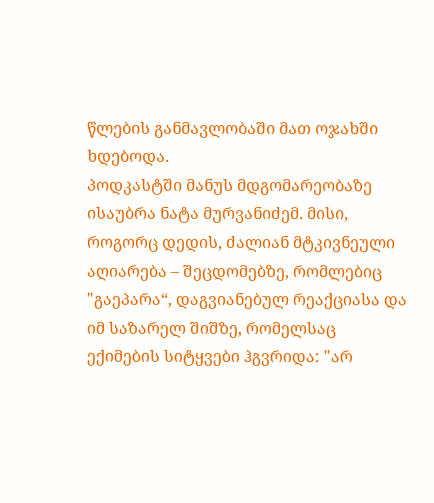წლების განმავლობაში მათ ოჯახში ხდებოდა.
პოდკასტში მანუს მდგომარეობაზე ისაუბრა ნატა მურვანიძემ. მისი, როგორც დედის, ძალიან მტკივნეული აღიარება – შეცდომებზე, რომლებიც "გაეპარა“, დაგვიანებულ რეაქციასა და იმ საზარელ შიშზე, რომელსაც ექიმების სიტყვები ჰგვრიდა: "არ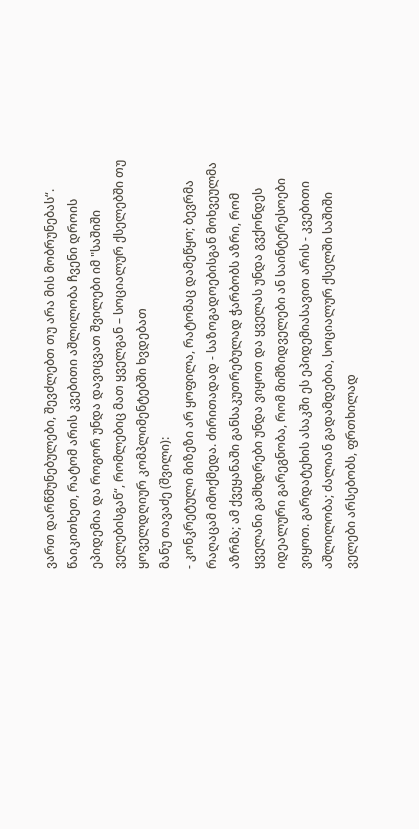ვართ დარწმუნებულები, შევძლებთ თუ არა მის მობრუნებას“.
წაიკითხეთ, რატომ არის კვებითი აშლილობა ჩვენი დროის ეპიდემია და როგორ უნდა დავიცვათ შვილები იმ "საშიში ველებისგან“, რომლებიც მათ ყველგან – სოციალურ ქსელებში თუ ყოველდღიურ კომპლიმენტებში ხვდებათ
მანუ თავაძე (შვილი):
- კონკრეტული მიზეზი არ ყოფილა, რატომაც დამეწყო; ბევრმა რაღაცამ იმოქმედა. ძირითადად - საზოგადოებისგან მოხვეულმა აზრმა; ამ ქვეყანაში განსაკუთრებულად ჭარბობს აზრი, რომ ყველანი გამხდრები უნდა ვიყოთ და ყველას უნდა გვქონდეს იდეალური გარეგნობა, რომ მიმზიდველები ან საინტერესოები ვიყოთ. გარდატეხის ასაკში ეს ეპიდემიასავით არის - კვებითი აშლილობა; ძალიან გადამდებია, სოციალურ ქსელში საშიში ველები არსებობს, ფრთხილად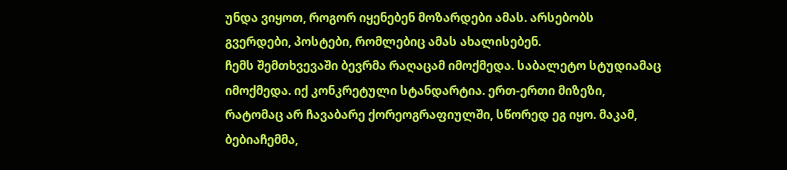უნდა ვიყოთ, როგორ იყენებენ მოზარდები ამას. არსებობს გვერდები, პოსტები, რომლებიც ამას ახალისებენ.
ჩემს შემთხვევაში ბევრმა რაღაცამ იმოქმედა. საბალეტო სტუდიამაც იმოქმედა. იქ კონკრეტული სტანდარტია. ერთ-ერთი მიზეზი, რატომაც არ ჩავაბარე ქორეოგრაფიულში, სწორედ ეგ იყო. მაკამ, ბებიაჩემმა,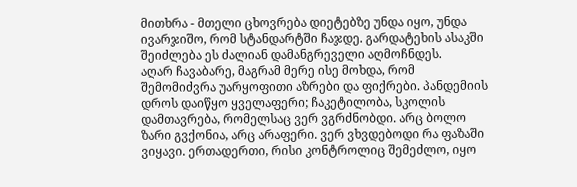მითხრა - მთელი ცხოვრება დიეტებზე უნდა იყო, უნდა ივარჯიშო, რომ სტანდარტში ჩაჯდე. გარდატეხის ასაკში შეიძლება ეს ძალიან დამანგრეველი აღმოჩნდეს.
აღარ ჩავაბარე, მაგრამ მერე ისე მოხდა, რომ შემომიძვრა უარყოფითი აზრები და ფიქრები. პანდემიის დროს დაიწყო ყველაფერი; ჩაკეტილობა, სკოლის დამთავრება, რომელსაც ვერ ვგრძნობდი. არც ბოლო ზარი გვქონია, არც არაფერი. ვერ ვხვდებოდი რა ფაზაში ვიყავი. ერთადერთი, რისი კონტროლიც შემეძლო, იყო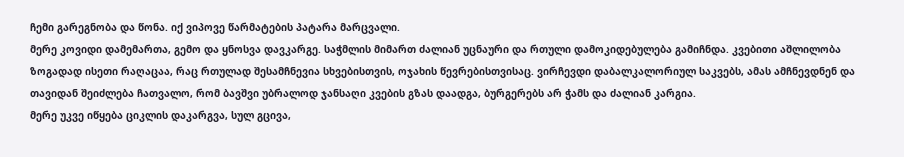ჩემი გარეგნობა და წონა. იქ ვიპოვე წარმატების პატარა მარცვალი.
მერე კოვიდი დამემართა, გემო და ყნოსვა დავკარგე. საჭმლის მიმართ ძალიან უცნაური და რთული დამოკიდებულება გამიჩნდა. კვებითი აშლილობა ზოგადად ისეთი რაღაცაა, რაც რთულად შესამჩნევია სხვებისთვის, ოჯახის წევრებისთვისაც. ვირჩევდი დაბალკალორიულ საკვებს, ამას ამჩნევდნენ და თავიდან შეიძლება ჩათვალო, რომ ბავშვი უბრალოდ ჯანსაღი კვების გზას დაადგა, ბურგერებს არ ჭამს და ძალიან კარგია.
მერე უკვე იწყება ციკლის დაკარგვა, სულ გცივა,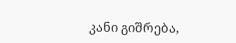კანი გიშრება,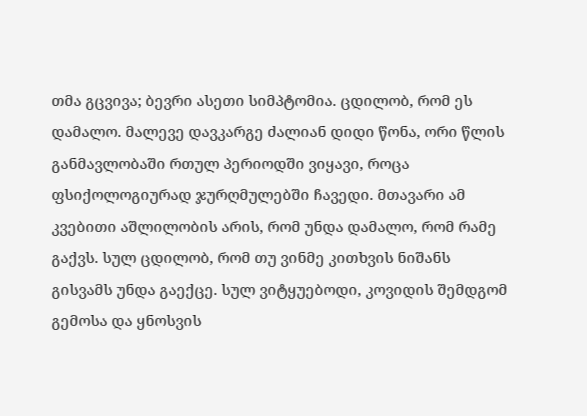თმა გცვივა; ბევრი ასეთი სიმპტომია. ცდილობ, რომ ეს დამალო. მალევე დავკარგე ძალიან დიდი წონა, ორი წლის განმავლობაში რთულ პერიოდში ვიყავი, როცა ფსიქოლოგიურად ჯურღმულებში ჩავედი. მთავარი ამ კვებითი აშლილობის არის, რომ უნდა დამალო, რომ რამე გაქვს. სულ ცდილობ, რომ თუ ვინმე კითხვის ნიშანს გისვამს უნდა გაექცე. სულ ვიტყუებოდი, კოვიდის შემდგომ გემოსა და ყნოსვის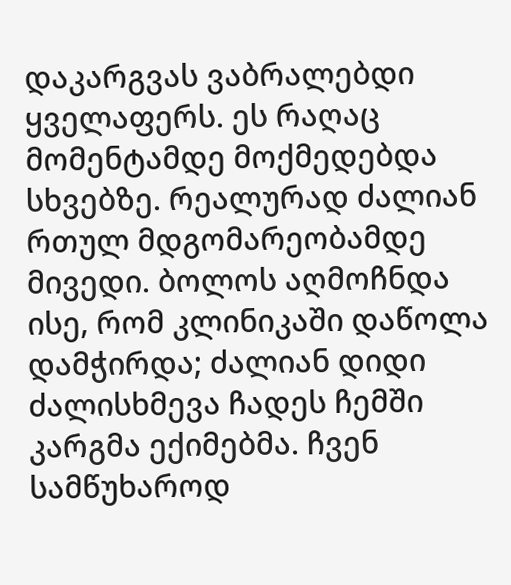დაკარგვას ვაბრალებდი ყველაფერს. ეს რაღაც მომენტამდე მოქმედებდა სხვებზე. რეალურად ძალიან რთულ მდგომარეობამდე მივედი. ბოლოს აღმოჩნდა ისე, რომ კლინიკაში დაწოლა დამჭირდა; ძალიან დიდი ძალისხმევა ჩადეს ჩემში კარგმა ექიმებმა. ჩვენ სამწუხაროდ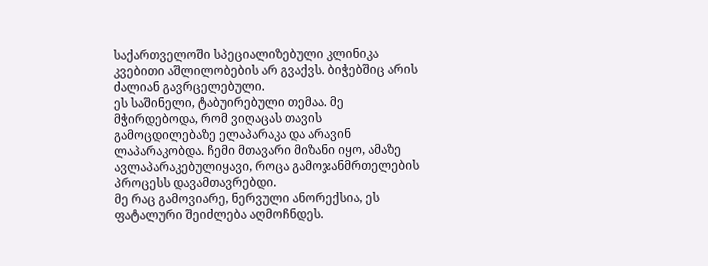საქართველოში სპეციალიზებული კლინიკა კვებითი აშლილობების არ გვაქვს. ბიჭებშიც არის ძალიან გავრცელებული.
ეს საშინელი, ტაბუირებული თემაა. მე მჭირდებოდა, რომ ვიღაცას თავის გამოცდილებაზე ელაპარაკა და არავინ ლაპარაკობდა. ჩემი მთავარი მიზანი იყო, ამაზე ავლაპარაკებულიყავი, როცა გამოჯანმრთელების პროცესს დავამთავრებდი.
მე რაც გამოვიარე, ნერვული ანორექსია, ეს ფატალური შეიძლება აღმოჩნდეს.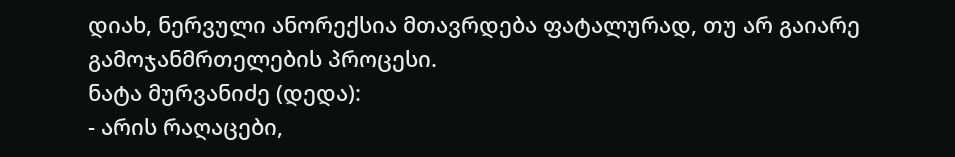დიახ, ნერვული ანორექსია მთავრდება ფატალურად, თუ არ გაიარე გამოჯანმრთელების პროცესი.
ნატა მურვანიძე (დედა):
- არის რაღაცები,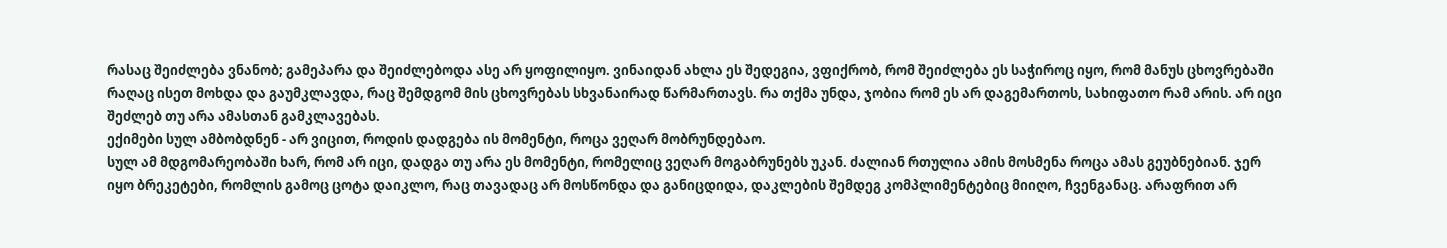რასაც შეიძლება ვნანობ; გამეპარა და შეიძლებოდა ასე არ ყოფილიყო. ვინაიდან ახლა ეს შედეგია, ვფიქრობ, რომ შეიძლება ეს საჭიროც იყო, რომ მანუს ცხოვრებაში რაღაც ისეთ მოხდა და გაუმკლავდა, რაც შემდგომ მის ცხოვრებას სხვანაირად წარმართავს. რა თქმა უნდა, ჯობია რომ ეს არ დაგემართოს, სახიფათო რამ არის. არ იცი შეძლებ თუ არა ამასთან გამკლავებას.
ექიმები სულ ამბობდნენ - არ ვიცით, როდის დადგება ის მომენტი, როცა ვეღარ მობრუნდებაო.
სულ ამ მდგომარეობაში ხარ, რომ არ იცი, დადგა თუ არა ეს მომენტი, რომელიც ვეღარ მოგაბრუნებს უკან. ძალიან რთულია ამის მოსმენა როცა ამას გეუბნებიან. ჯერ იყო ბრეკეტები, რომლის გამოც ცოტა დაიკლო, რაც თავადაც არ მოსწონდა და განიცდიდა, დაკლების შემდეგ კომპლიმენტებიც მიიღო, ჩვენგანაც. არაფრით არ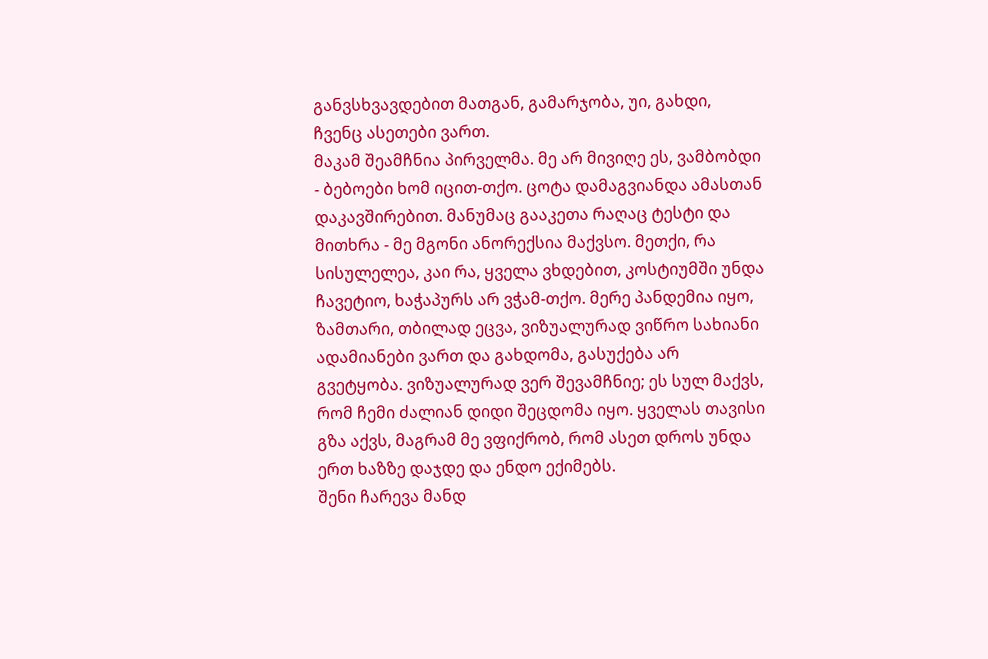განვსხვავდებით მათგან, გამარჯობა, უი, გახდი, ჩვენც ასეთები ვართ.
მაკამ შეამჩნია პირველმა. მე არ მივიღე ეს, ვამბობდი - ბებოები ხომ იცით-თქო. ცოტა დამაგვიანდა ამასთან დაკავშირებით. მანუმაც გააკეთა რაღაც ტესტი და მითხრა - მე მგონი ანორექსია მაქვსო. მეთქი, რა სისულელეა, კაი რა, ყველა ვხდებით, კოსტიუმში უნდა ჩავეტიო, ხაჭაპურს არ ვჭამ-თქო. მერე პანდემია იყო, ზამთარი, თბილად ეცვა, ვიზუალურად ვიწრო სახიანი ადამიანები ვართ და გახდომა, გასუქება არ გვეტყობა. ვიზუალურად ვერ შევამჩნიე; ეს სულ მაქვს, რომ ჩემი ძალიან დიდი შეცდომა იყო. ყველას თავისი გზა აქვს, მაგრამ მე ვფიქრობ, რომ ასეთ დროს უნდა ერთ ხაზზე დაჯდე და ენდო ექიმებს.
შენი ჩარევა მანდ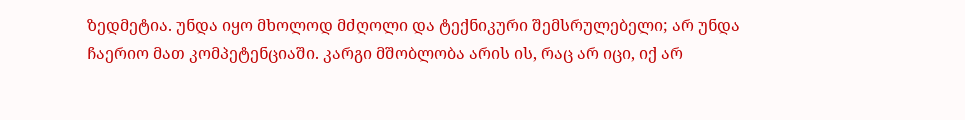ზედმეტია. უნდა იყო მხოლოდ მძღოლი და ტექნიკური შემსრულებელი; არ უნდა ჩაერიო მათ კომპეტენციაში. კარგი მშობლობა არის ის, რაც არ იცი, იქ არ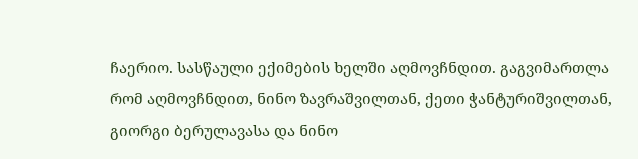ჩაერიო. სასწაული ექიმების ხელში აღმოვჩნდით. გაგვიმართლა რომ აღმოვჩნდით, ნინო ზავრაშვილთან, ქეთი ჭანტურიშვილთან, გიორგი ბერულავასა და ნინო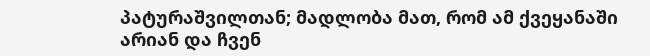პატურაშვილთან; მადლობა მათ, რომ ამ ქვეყანაში არიან და ჩვენ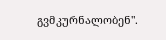გვმკურნალობენ".